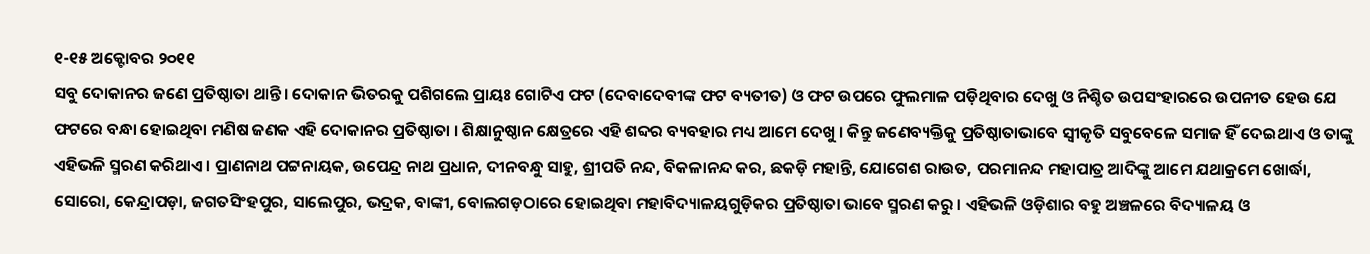୧-୧୫ ଅକ୍ଟୋବର ୨୦୧୧
ସବୁ ଦୋକାନର ଜଣେ ପ୍ରତିଷ୍ଠାତା ଥାନ୍ତି । ଦୋକାନ ଭିତରକୁ ପଶିଗଲେ ପ୍ରାୟଃ ଗୋଟିଏ ଫଟ (ଦେବାଦେବୀଙ୍କ ଫଟ ବ୍ୟତୀତ) ଓ ଫଟ ଉପରେ ଫୁଲମାଳ ପଡ଼ିଥିବାର ଦେଖୁ ଓ ନିଶ୍ଚିତ ଉପସଂହାରରେ ଉପନୀତ ହେଉ ଯେ ଫଟରେ ବନ୍ଧା ହୋଇଥିବା ମଣିଷ ଜଣକ ଏହି ଦୋକାନର ପ୍ରତିଷ୍ଠାତା । ଶିକ୍ଷାନୁଷ୍ଠାନ କ୍ଷେତ୍ରରେ ଏହି ଶବ୍ଦର ବ୍ୟବହାର ମଧ୍ୟ ଆମେ ଦେଖୁ । କିନ୍ତୁ ଜଣେବ୍ୟକ୍ତିକୁ ପ୍ରତିଷ୍ଠାତାଭାବେ ସ୍ୱୀକୃତି ସବୁବେଳେ ସମାଜ ହିଁ ଦେଇଥାଏ ଓ ତାଙ୍କୁ ଏହିଭଳି ସ୍ମରଣ କରିଥାଏ । ପ୍ରାଣନାଥ ପଟ୍ଟନାୟକ, ଉପେନ୍ଦ୍ର ନାଥ ପ୍ରଧାନ, ଦୀନବନ୍ଧୁ ସାହୁ, ଶ୍ରୀପତି ନନ୍ଦ, ବିକଳାନନ୍ଦ କର, ଛକଡ଼ି ମହାନ୍ତି, ଯୋଗେଶ ରାଉତ, ପରମାନନ୍ଦ ମହାପାତ୍ର ଆଦିଙ୍କୁ ଆମେ ଯଥାକ୍ରମେ ଖୋର୍ଦ୍ଧା, ସୋରୋ, କେନ୍ଦ୍ରାପଡ଼ା, ଜଗତସିଂହପୁର, ସାଲେପୁର, ଭଦ୍ରକ, ବାଙ୍କୀ, ବୋଲଗଡ଼ଠାରେ ହୋଇଥିବା ମହାବିଦ୍ୟାଳୟଗୁଡ଼ିକର ପ୍ରତିଷ୍ଠାତା ଭାବେ ସ୍ମରଣ କରୁ । ଏହିଭଳି ଓଡ଼ିଶାର ବହୁ ଅଞ୍ଚଳରେ ବିଦ୍ୟାଳୟ ଓ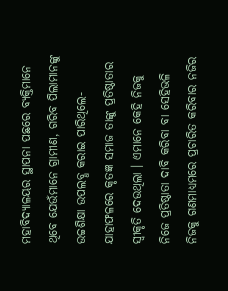ମହାବିଦ୍ୟାଳୟର ସ୍ଥାପନା ପଛରେ ବ୍ୟକ୍ତିମାନେ ଥିବେ ଯେଉଁମାନେ ଗ୍ରାମୀଣ, ଗରିବ ପିଲାମାନଙ୍କୁ ଉଚ୍ଚଶିକ୍ଷା ଉପଲବ୍ଧ କରାଇ ପାରିଥିଲେ- ଯାହାଫଳରେ କୃତଜ୍ଞ ସମାଜ ତାଙ୍କୁ ପ୍ରତିଷ୍ଠାତାର ସ୍ୱୀକୃତି ଦେଉଥିଲା । ଏମାନେ କେହି ନିଜକୁ ନିଜେ ପ୍ରତିଷ୍ଠାତା ଦାବି କରିବା ବା ସେହିଭଳି ନିଜକୁ ଗଣମାଧ୍ୟମରେ ପ୍ରଚାରିତ କରିବାର ନଜିର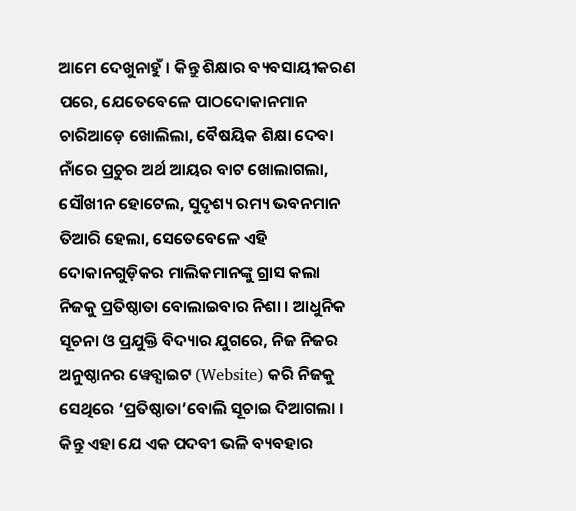ଆମେ ଦେଖୁନାହୁଁ । କିନ୍ତୁ ଶିକ୍ଷାର ବ୍ୟବସାୟୀକରଣ ପରେ, ଯେତେବେଳେ ପାଠଦୋକାନମାନ ଚାରିଆଡ଼େ ଖୋଲିଲା, ବୈଷୟିକ ଶିକ୍ଷା ଦେବା ନାଁରେ ପ୍ରଚୁର ଅର୍ଥ ଆୟର ବାଟ ଖୋଲାଗଲା, ସୌଖୀନ ହୋଟେଲ, ସୁଦୃଶ୍ୟ ରମ୍ୟ ଭବନମାନ ତିଆରି ହେଲା, ସେତେବେଳେ ଏହି ଦୋକାନଗୁଡ଼ିକର ମାଲିକମାନଙ୍କୁ ଗ୍ରାସ କଲା ନିଜକୁ ପ୍ରତିଷ୍ଠାତା ବୋଲାଇବାର ନିଶା । ଆଧୁନିକ ସୂଚନା ଓ ପ୍ରଯୁକ୍ତି ବିଦ୍ୟାର ଯୁଗରେ, ନିଜ ନିଜର ଅନୁଷ୍ଠାନର ୱେବ୍ସାଇଟ (Website) କରି ନିଜକୁ ସେଥିରେ ‘ପ୍ରତିଷ୍ଠାତା’ବୋଲି ସୂଚାଇ ଦିଆଗଲା । କିନ୍ତୁ ଏହା ଯେ ଏକ ପଦବୀ ଭଳି ବ୍ୟବହାର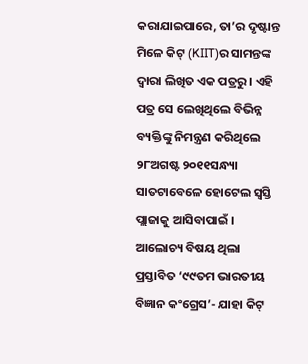କରାଯାଇପାରେ, ତା’ର ଦୃଷ୍ଟାନ୍ତ ମିଳେ କିଟ୍ (KIIT)ର ସାମନ୍ତଙ୍କ ଦ୍ୱାରା ଲିଖିତ ଏକ ପତ୍ରରୁ । ଏହି ପତ୍ର ସେ ଲେଖିଥିଲେ ବିଭିନ୍ନ ବ୍ୟକ୍ତିଙ୍କୁ ନିମନ୍ତ୍ରଣ କରିଥିଲେ ୨୮ଅଗଷ୍ଟ ୨୦୧୧ସନ୍ଧ୍ୟା ସାତଟାବେଳେ ହୋଟେଲ ସ୍ୱସ୍ତି ପ୍ଲାଜାକୁ ଆସିବାପାଇଁ । ଆଲୋଚ୍ୟ ବିଷୟ ଥିଲା ପ୍ରସ୍ତାବିତ ‘୯୯ତମ ଭାରତୀୟ ବିଜ୍ଞାନ କଂଗ୍ରେସ’- ଯାହା କିଟ୍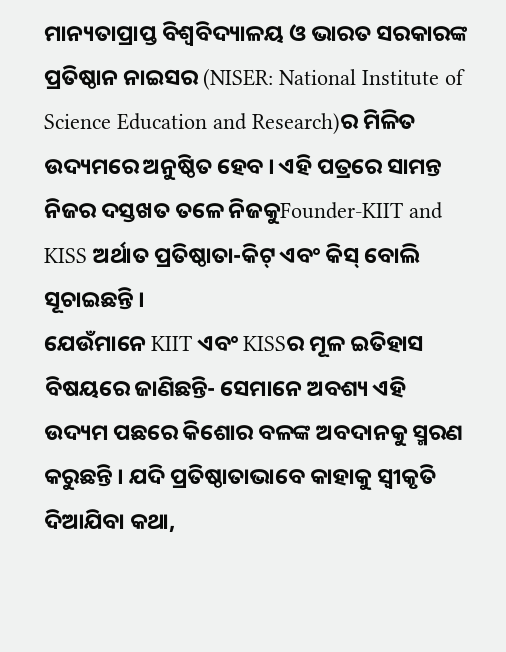ମାନ୍ୟତାପ୍ରାପ୍ତ ବିଶ୍ୱବିଦ୍ୟାଳୟ ଓ ଭାରତ ସରକାରଙ୍କ ପ୍ରତିଷ୍ଠାନ ନାଇସର (NISER: National Institute of Science Education and Research)ର ମିଳିତ ଉଦ୍ୟମରେ ଅନୁଷ୍ଠିତ ହେବ । ଏହି ପତ୍ରରେ ସାମନ୍ତ ନିଜର ଦସ୍ତଖତ ତଳେ ନିଜକୁFounder-KIIT and KISS ଅର୍ଥାତ ପ୍ରତିଷ୍ଠାତା-କିଟ୍ ଏବଂ କିସ୍ ବୋଲି ସୂଚାଇଛନ୍ତି ।
ଯେଉଁମାନେ KIIT ଏବଂ KISSର ମୂଳ ଇତିହାସ ବିଷୟରେ ଜାଣିଛନ୍ତି- ସେମାନେ ଅବଶ୍ୟ ଏହି ଉଦ୍ୟମ ପଛରେ କିଶୋର ବଳଙ୍କ ଅବଦାନକୁ ସ୍ମରଣ କରୁଛନ୍ତି । ଯଦି ପ୍ରତିଷ୍ଠାତାଭାବେ କାହାକୁ ସ୍ୱୀକୃତି ଦିଆଯିବା କଥା,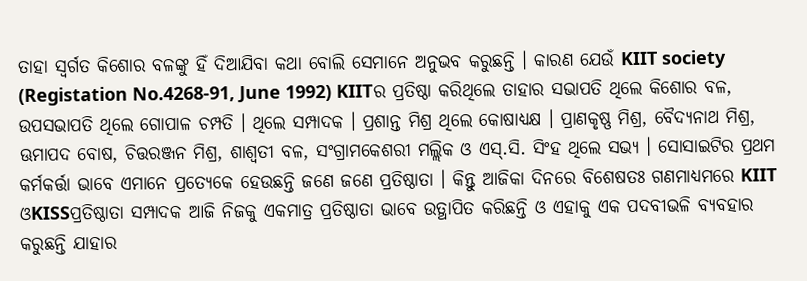ତାହା ସ୍ୱର୍ଗତ କିଶୋର ବଳଙ୍କୁ ହିଁ ଦିଆଯିବା କଥା ବୋଲି ସେମାନେ ଅନୁଭବ କରୁଛନ୍ତି । କାରଣ ଯେଉଁ KIIT society (Registation No.4268-91, June 1992) KIITର ପ୍ରତିଷ୍ଠା କରିଥିଲେ ତାହାର ସଭାପତି ଥିଲେ କିଶୋର ବଳ, ଉପସଭାପତି ଥିଲେ ଗୋପାଳ ଚମ୍ପତି । ଥିଲେ ସମ୍ପାଦକ । ପ୍ରଶାନ୍ତ ମିଶ୍ର ଥିଲେ କୋଷାଧ୍ୟକ୍ଷ । ପ୍ରାଣକୃଷ୍ଣ ମିଶ୍ର, ବୈଦ୍ୟନାଥ ମିଶ୍ର, ଊମାପଦ ବୋଷ, ଚିତ୍ତରଞ୍ଜନ ମିଶ୍ର, ଶାଶ୍ୱତୀ ବଳ, ସଂଗ୍ରାମକେଶରୀ ମଲ୍ଲିକ ଓ ଏସ୍.ସି. ସିଂହ ଥିଲେ ସଭ୍ୟ । ସୋସାଇଟିର ପ୍ରଥମ କର୍ମକର୍ତ୍ତା ଭାବେ ଏମାନେ ପ୍ରତ୍ୟେକେ ହେଉଛନ୍ତି ଜଣେ ଜଣେ ପ୍ରତିଷ୍ଠାତା । କିନ୍ତୁ ଆଜିକା ଦିନରେ ବିଶେଷତଃ ଗଣମାଧ୍ୟମରେ KIIT ଓKISSପ୍ରତିଷ୍ଠାତା ସମ୍ପାଦକ ଆଜି ନିଜକୁ ଏକମାତ୍ର ପ୍ରତିଷ୍ଠାତା ଭାବେ ଉତ୍ଥାପିତ କରିଛନ୍ତି ଓ ଏହାକୁ ଏକ ପଦବୀଭଳି ବ୍ୟବହାର କରୁଛନ୍ତି ଯାହାର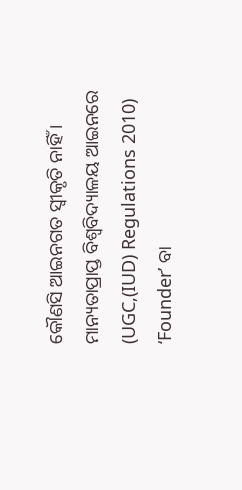କୌଣସି ଆଇନଗତ ସ୍ୱୀକୃତି ନାହିଁ । ମାନ୍ୟତାପ୍ରାପ୍ତ ବିଶ୍ୱବିଦ୍ୟାଳୟ ଆଇନରେ (UGC,(IUD) Regulations 2010) ‘Founder’ ବା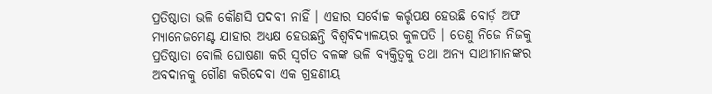ପ୍ରତିଷ୍ଠାତା ଭଳି କୌଣସି ପଦବୀ ନାହିଁ । ଏହାର ସର୍ବୋଚ୍ଚ କର୍ତ୍ତୃପକ୍ଷ ହେଉଛି ବୋର୍ଡ଼ ଅଫ ମ୍ୟାନେଜମେଣ୍ଟ ଯାହାର ଅଧ୍ୟକ୍ଷ ହେଉଛନ୍ତି ବିଶ୍ୱବିଦ୍ୟାଳୟର କୁଳପତି । ତେଣୁ ନିଜେ ନିଜକୁ ପ୍ରତିଷ୍ଠାତା ବୋଲି ଘୋଷଣା କରି ସ୍ୱର୍ଗତ ବଳଙ୍କ ଭଳି ବ୍ୟକ୍ତିତ୍ୱକୁ ତଥା ଅନ୍ୟ ସାଥୀମାନଙ୍କର ଅବଦାନକୁ ଗୌଣ କରିଦେବା ଏକ ଗ୍ରହଣୀୟ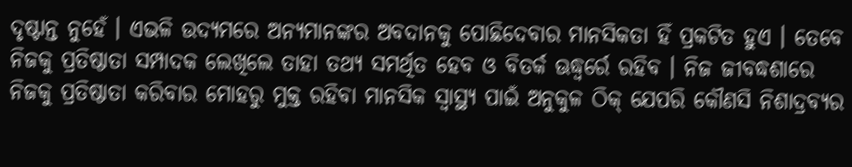ଦୃଷ୍ଟାନ୍ତ ନୁହେଁ । ଏଭଳି ଉଦ୍ୟମରେ ଅନ୍ୟମାନଙ୍କର ଅବଦାନକୁ ପୋଛିଦେବାର ମାନସିକତା ହିଁ ପ୍ରକଟିତ ହୁଏ । ତେବେ ନିଜକୁ ପ୍ରତିଷ୍ଠାତା ସମ୍ପାଦକ ଲେଖିଲେ ତାହା ତଥ୍ୟ ସମର୍ଥିତ ହେବ ଓ ବିତର୍କ ଊଦ୍ଧ୍ୱର୍ରେ ରହିବ । ନିଜ ଜୀବଦ୍ଧଶାରେ ନିଜକୁ ପ୍ରତିଷ୍ଠାତା କରିବାର ମୋହରୁ ମୁକ୍ତ ରହିବା ମାନସିକ ସ୍ୱାସ୍ଥ୍ୟ ପାଇଁ ଅନୁକୁଳ ଠିକ୍ ଯେପରି କୌଣସି ନିଶାଦ୍ରବ୍ୟର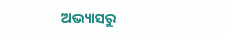ଅଭ୍ୟାସରୁ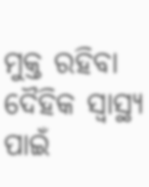ମୁକ୍ତ ରହିବା ଦୈହିକ ସ୍ୱାସ୍ଥ୍ୟ ପାଇଁ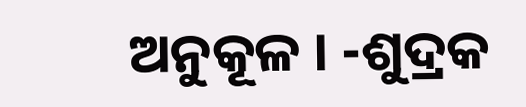ଅନୁକୂଳ । -ଶୁଦ୍ରକ